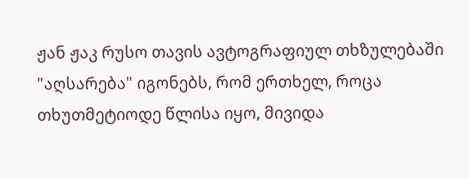ჟან ჟაკ რუსო თავის ავტოგრაფიულ თხზულებაში "აღსარება" იგონებს, რომ ერთხელ, როცა თხუთმეტიოდე წლისა იყო, მივიდა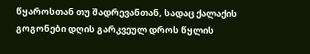წყაროსთან თუ შადრევანთან, სადაც ქალაქის გოგონები დღის გარკვეულ დროს წყლის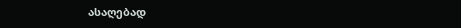ასაღებად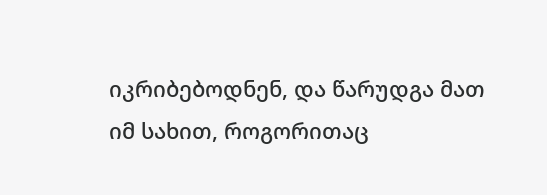იკრიბებოდნენ, და წარუდგა მათ იმ სახით, როგორითაც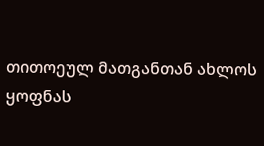თითოეულ მათგანთან ახლოს ყოფნას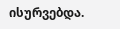ისურვებდა.